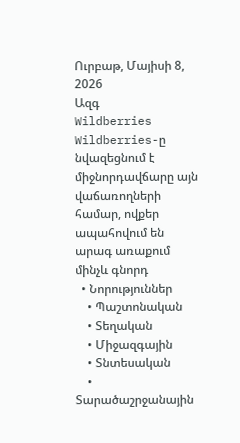Ուրբաթ, Մայիսի 8, 2026
Ազգ
Wildberries
Wildberries-ը նվազեցնում է միջնորդավճարը այն վաճառողների համար, ովքեր ապահովում են արագ առաքում մինչև գնորդ
  • Նորություններ
    • Պաշտոնական
    • Տեղական
    • Միջազգային
    • Տնտեսական
    • Տարածաշրջանային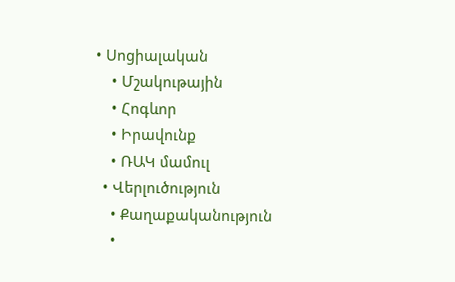• Սոցիալական
    • Մշակութային
    • Հոգևոր
    • Իրավունք
    • ՌԱԿ մամուլ
  • Վերլուծություն
    • Քաղաքականություն
    •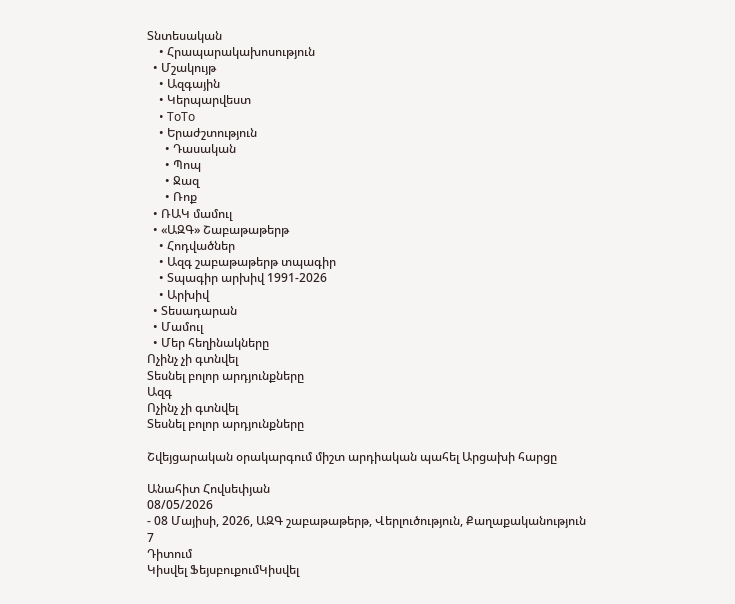Տնտեսական
    • Հրապարակախոսություն
  • Մշակույթ
    • Ազգային
    • Կերպարվեստ
    • ToTo
    • Երաժշտություն
      • Դասական
      • Պոպ
      • Ջազ
      • Ռոք
  • ՌԱԿ մամուլ
  • «ԱԶԳ» Շաբաթաթերթ
    • Հոդվածներ
    • Ազգ շաբաթաթերթ տպագիր
    • Տպագիր արխիվ 1991-2026
    • Արխիվ
  • Տեսադարան
  • Մամուլ
  • Մեր հեղինակները
Ոչինչ չի գտնվել
Տեսնել բոլոր արդյունքները
Ազգ
Ոչինչ չի գտնվել
Տեսնել բոլոր արդյունքները

Շվեյցարական օրակարգում միշտ արդիական պահել Արցախի հարցը

Անահիտ Հովսեփյան
08/05/2026
- 08 Մայիսի, 2026, ԱԶԳ շաբաթաթերթ, Վերլուծություն, Քաղաքականություն
7
Դիտում
Կիսվել ՖեյսբուքումԿիսվել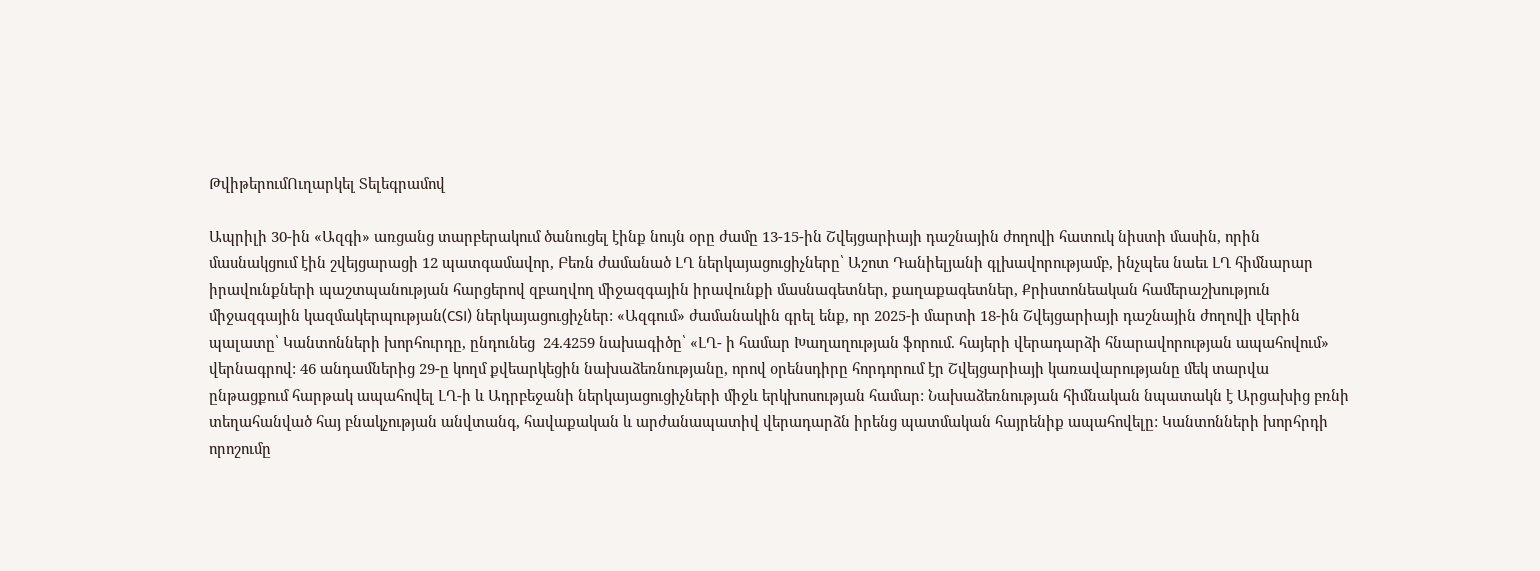ԹվիթերումՈւղարկել Տելեգրամով

Ապրիլի 30-ին «Ազգի» առցանց տարբերակում ծանուցել էինք նույն օրը ժամը 13-15-ին Շվեյցարիայի դաշնային ժողովի հատուկ նիստի մասին, որին մասնակցում էին շվեյցարացի 12 պատգամավոր, Բեռն ժամանած ԼՂ ներկայացուցիչները՝ Աշոտ Դանիելյանի գլխավորությամբ, ինչպես նաեւ ԼՂ հիմնարար իրավունքների պաշտպանության հարցերով զբաղվող միջազգային իրավունքի մասնագետներ, քաղաքագետներ, Քրիստոնեական համերաշխություն միջազգային կազմակերպության(CSI) ներկայացուցիչներ: «Ազգում» ժամանակին գրել ենք, որ 2025-ի մարտի 18-ին Շվեյցարիայի դաշնային ժողովի վերին պալատը՝ Կանտոնների խորհուրդը, ընդունեց  24.4259 նախագիծը՝ «ԼՂ- ի համար Խաղաղության ֆորում. հայերի վերադարձի հնարավորության ապահովում» վերնագրով: 46 անդամներից 29-ը կողմ քվեարկեցին նախաձեռնությանը, որով օրենսդիրը հորդորում էր Շվեյցարիայի կառավարությանը մեկ տարվա ընթացքում հարթակ ապահովել ԼՂ-ի և Ադրբեջանի ներկայացուցիչների միջև երկխոսության համար: Նախաձեռնության հիմնական նպատակն է Արցախից բռնի տեղահանված հայ բնակչության անվտանգ, հավաքական և արժանապատիվ վերադարձն իրենց պատմական հայրենիք ապահովելը: Կանտոնների խորհրդի որոշումը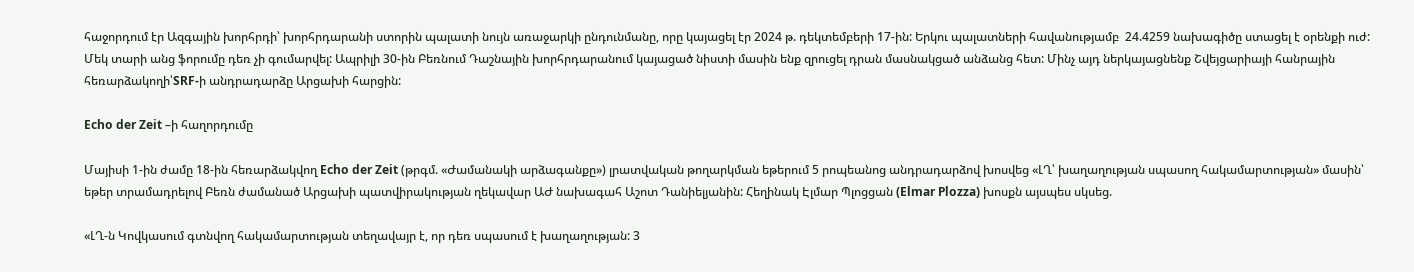հաջորդում էր Ազգային խորհրդի՝ խորհրդարանի ստորին պալատի նույն առաջարկի ընդունմանը, որը կայացել էր 2024 թ. դեկտեմբերի 17-ին: Երկու պալատների հավանությամբ  24.4259 նախագիծը ստացել է օրենքի ուժ: Մեկ տարի անց ֆորումը դեռ չի գումարվել: Ապրիլի 30-ին Բեռնում Դաշնային խորհրդարանում կայացած նիստի մասին ենք զրուցել դրան մասնակցած անձանց հետ: Մինչ այդ ներկայացնենք Շվեյցարիայի հանրային հեռարձակողի՝SRF-ի անդրադարձը Արցախի հարցին:

Echo der Zeit –ի հաղորդումը

Մայիսի 1-ին ժամը 18-ին հեռարձակվող Echo der Zeit (թրգմ. «Ժամանակի արձագանքը») լրատվական թողարկման եթերում 5 րոպեանոց անդրադարձով խոսվեց «ԼՂ՝ խաղաղության սպասող հակամարտության» մասին՝ եթեր տրամադրելով Բեռն ժամանած Արցախի պատվիրակության ղեկավար ԱԺ նախագահ Աշոտ Դանիելյանին: Հեղինակ Էլմար Պլոցցան (Elmar Plozza) խոսքն այսպես սկսեց.

«ԼՂ-ն Կովկասում գտնվող հակամարտության տեղավայր է, որ դեռ սպասում է խաղաղության: 3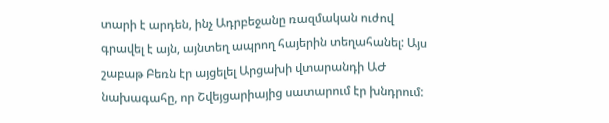տարի է արդեն, ինչ Ադրբեջանը ռազմական ուժով գրավել է այն, այնտեղ ապրող հայերին տեղահանել: Այս շաբաթ Բեռն էր այցելել Արցախի վտարանդի ԱԺ նախագահը, որ Շվեյցարիայից սատարում էր խնդրում: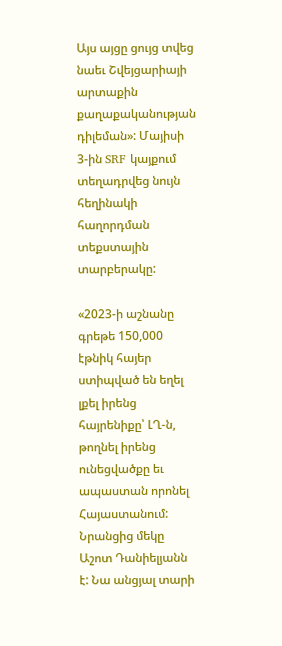Այս այցը ցույց տվեց նաեւ Շվեյցարիայի արտաքին քաղաքականության դիլեման»: Մայիսի 3-ին SRF կայքում տեղադրվեց նույն հեղինակի հաղորդման տեքստային տարբերակը:

«2023-ի աշնանը գրեթե 150,000 էթնիկ հայեր ստիպված են եղել լքել իրենց հայրենիքը՝ ԼՂ-ն, թողնել իրենց ունեցվածքը եւ ապաստան որոնել Հայաստանում: Նրանցից մեկը Աշոտ Դանիելյանն է: Նա անցյալ տարի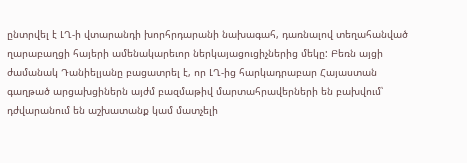ընտրվել է ԼՂ-ի վտարանդի խորհրդարանի նախագահ, դառնալով տեղահանված ղարաբաղցի հայերի ամենակարեւոր ներկայացուցիչներից մեկը: Բեռն այցի ժամանակ Դանիելյանը բացատրել է, որ ԼՂ-ից հարկադրաբար Հայաստան գաղթած արցախցիներն այժմ բազմաթիվ մարտահրավերների են բախվում՝ դժվարանում են աշխատանք կամ մատչելի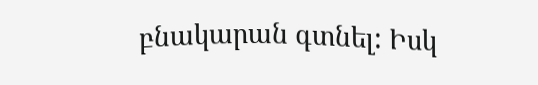բնակարան գտնել: Իսկ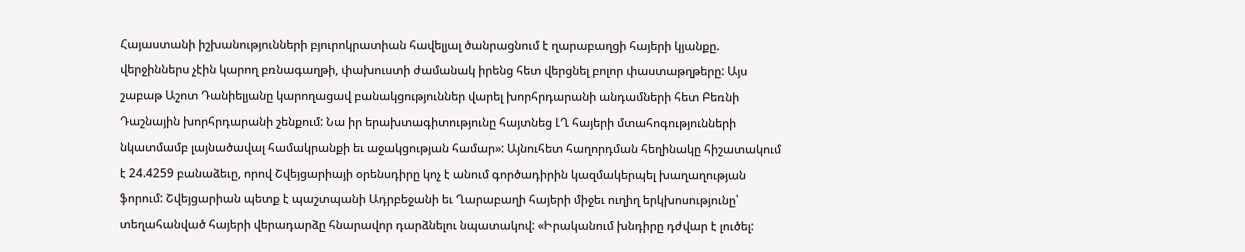Հայաստանի իշխանությունների բյուրոկրատիան հավելյալ ծանրացնում է ղարաբաղցի հայերի կյանքը. վերջիններս չէին կարող բռնագաղթի, փախուստի ժամանակ իրենց հետ վերցնել բոլոր փաստաթղթերը: Այս շաբաթ Աշոտ Դանիելյանը կարողացավ բանակցություններ վարել խորհրդարանի անդամների հետ Բեռնի Դաշնային խորհրդարանի շենքում: Նա իր երախտագիտությունը հայտնեց ԼՂ հայերի մտահոգությունների նկատմամբ լայնածավալ համակրանքի եւ աջակցության համար»: Այնուհետ հաղորդման հեղինակը հիշատակում է 24.4259 բանաձեւը, որով Շվեյցարիայի օրենսդիրը կոչ է անում գործադիրին կազմակերպել խաղաղության ֆորում: Շվեյցարիան պետք է պաշտպանի Ադրբեջանի եւ Ղարաբաղի հայերի միջեւ ուղիղ երկխոսությունը՝ տեղահանված հայերի վերադարձը հնարավոր դարձնելու նպատակով: «Իրականում խնդիրը դժվար է լուծել: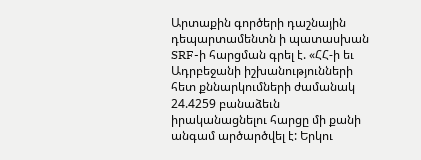Արտաքին գործերի դաշնային դեպարտամենտն ի պատասխան SRF-ի հարցման գրել է. «ՀՀ-ի եւ Ադրբեջանի իշխանությունների հետ քննարկումների ժամանակ 24.4259 բանաձեւն իրականացնելու հարցը մի քանի անգամ արծարծվել է: Երկու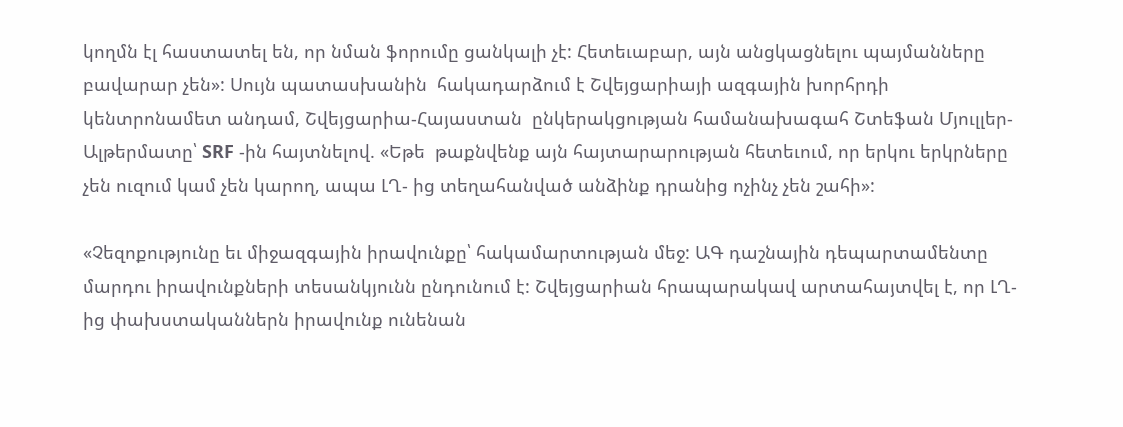կողմն էլ հաստատել են, որ նման ֆորումը ցանկալի չէ: Հետեւաբար, այն անցկացնելու պայմանները  բավարար չեն»: Սույն պատասխանին  հակադարձում է Շվեյցարիայի ազգային խորհրդի կենտրոնամետ անդամ, Շվեյցարիա-Հայաստան  ընկերակցության համանախագահ Շտեֆան Մյուլլեր-Ալթերմատը՝ SRF -ին հայտնելով. «Եթե  թաքնվենք այն հայտարարության հետեւում, որ երկու երկրները չեն ուզում կամ չեն կարող, ապա ԼՂ- ից տեղահանված անձինք դրանից ոչինչ չեն շահի»:

«Չեզոքությունը եւ միջազգային իրավունքը՝ հակամարտության մեջ: ԱԳ դաշնային դեպարտամենտը մարդու իրավունքների տեսանկյունն ընդունում է: Շվեյցարիան հրապարակավ արտահայտվել է, որ ԼՂ- ից փախստականներն իրավունք ունենան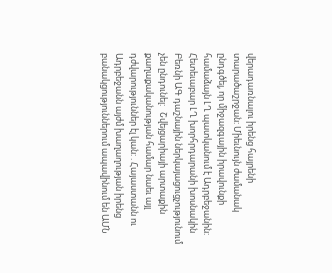վերադառնալու իրենց հայրենի տարածաշրջան: Միեւնույն ժամանակ  ընդգծել, որ միջազգային իրավունքի համաձայն ԼՂ պատկանում է Ադրբեջանին: Հետեւաբար ԼՂ խորհրդարանի խոսնակին Բեռնի ԱԳ դաշնային ներկայացուցչությունում չեն ընդունել:   Շվեյցարիայի արտաքին քաղաքականության համար նաեւ այլ դժվարություններ էլ կան: . Հայաստանն ու Ադրբեջանն այժմ խաղաղության իրենց բանակցություններում ապավինում են ԱՄՆ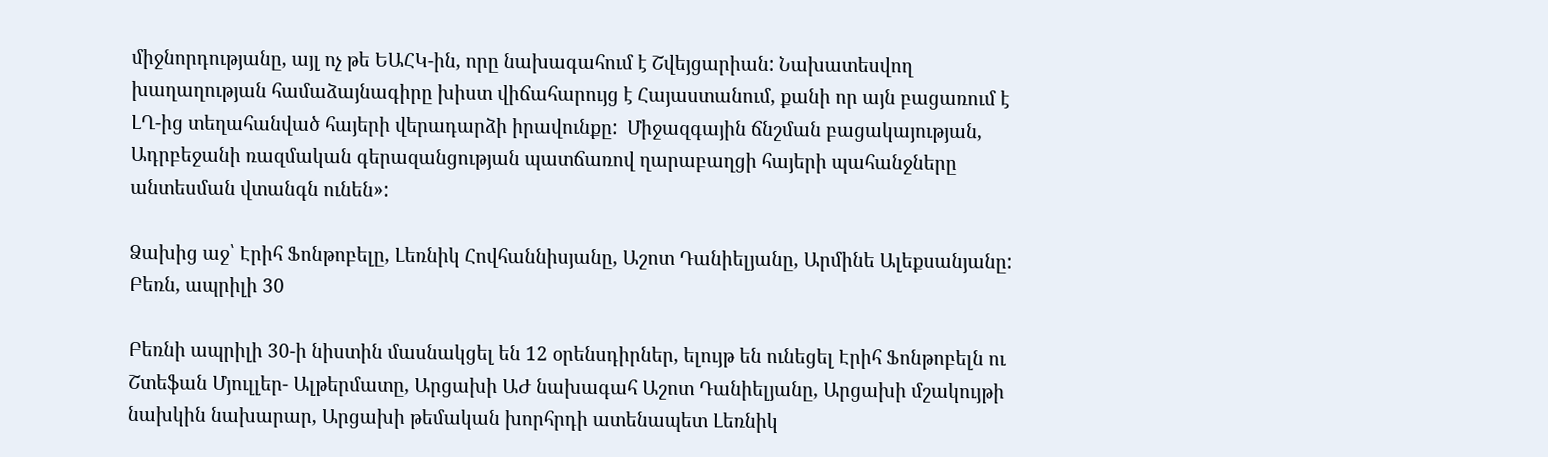միջնորդությանը, այլ ոչ թե ԵԱՀԿ-ին, որը նախագահում է Շվեյցարիան: Նախատեսվող խաղաղության համաձայնագիրը խիստ վիճահարույց է Հայաստանում, քանի որ այն բացառում է ԼՂ-ից տեղահանված հայերի վերադարձի իրավունքը:  Միջազգային ճնշման բացակայության, Ադրբեջանի ռազմական գերազանցության պատճառով ղարաբաղցի հայերի պահանջները անտեսման վտանգն ունեն»:

Ձախից աջ՝ Էրիհ Ֆոնթոբելը, Լեռնիկ Հովհաննիսյանը, Աշոտ Դանիելյանը, Արմինե Ալեքսանյանը: Բեռն, ապրիլի 30

Բեռնի ապրիլի 30-ի նիստին մասնակցել են 12 օրենսդիրներ, ելույթ են ունեցել Էրիհ Ֆոնթոբելն ու Շտեֆան Մյուլլեր- Ալթերմատը, Արցախի ԱԺ նախագահ Աշոտ Դանիելյանը, Արցախի մշակույթի նախկին նախարար, Արցախի թեմական խորհրդի ատենապետ Լեռնիկ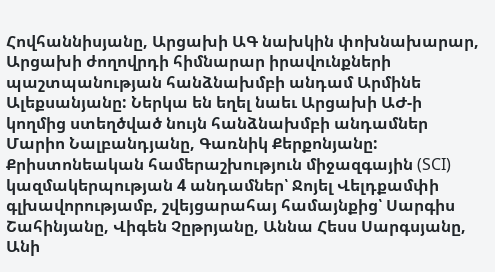Հովհաննիսյանը, Արցախի ԱԳ նախկին փոխնախարար, Արցախի ժողովրդի հիմնարար իրավունքների պաշտպանության հանձնախմբի անդամ Արմինե Ալեքսանյանը: Ներկա են եղել նաեւ Արցախի ԱԺ-ի կողմից ստեղծված նույն հանձնախմբի անդամներ Մարիո Նալբանդյանը, Գառնիկ Քերքոնյանը: Քրիստոնեական համերաշխություն միջազգային (SCI) կազմակերպության 4 անդամներ՝ Ջոյել Վելդքամփի գլխավորությամբ, շվեյցարահայ համայնքից՝ Սարգիս Շահինյանը, Վիգեն Չըթրյանը, Աննա Հեսս Սարգսյանը, Անի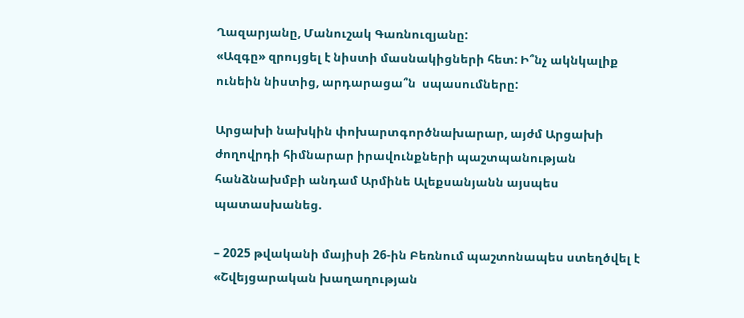Ղազարյանը, Մանուշակ Գառնուզյանը:
«Ազգը» զրույցել է նիստի մասնակիցների հետ: Ի՞նչ ակնկալիք ունեին նիստից, արդարացա՞ն  սպասումները:

Արցախի նախկին փոխարտգործնախարար, այժմ Արցախի ժողովրդի հիմնարար իրավունքների պաշտպանության հանձնախմբի անդամ Արմինե Ալեքսանյանն այսպես պատասխանեց.

– 2025 թվականի մայիսի 26-ին Բեռնում պաշտոնապես ստեղծվել է «Շվեյցարական խաղաղության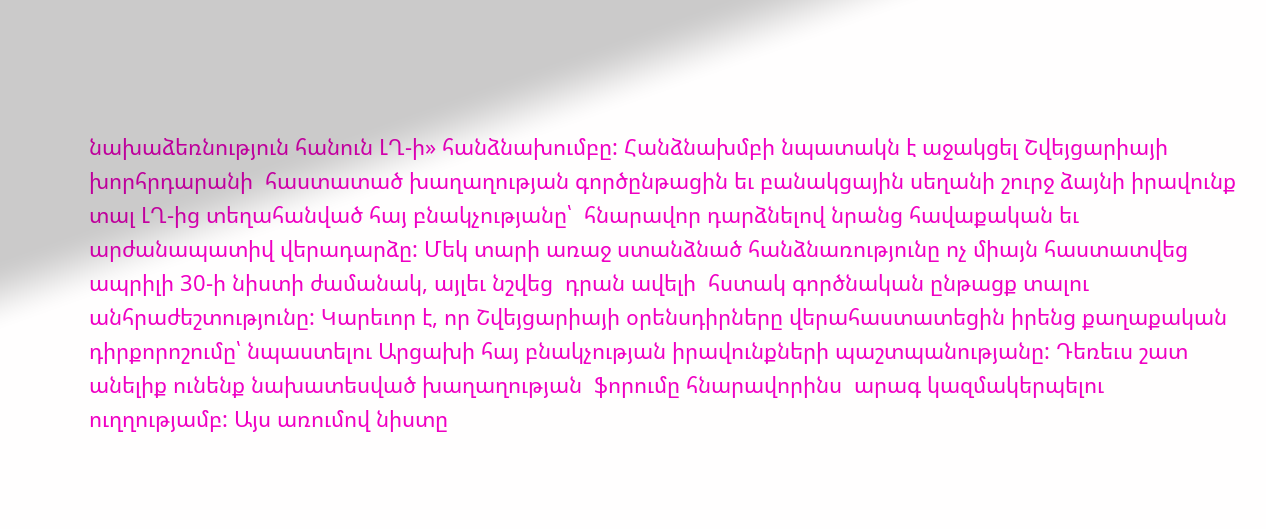նախաձեռնություն հանուն ԼՂ-ի» հանձնախումբը: Հանձնախմբի նպատակն է աջակցել Շվեյցարիայի խորհրդարանի  հաստատած խաղաղության գործընթացին եւ բանակցային սեղանի շուրջ ձայնի իրավունք տալ ԼՂ-ից տեղահանված հայ բնակչությանը՝  հնարավոր դարձնելով նրանց հավաքական եւ արժանապատիվ վերադարձը: Մեկ տարի առաջ ստանձնած հանձնառությունը ոչ միայն հաստատվեց  ապրիլի 30-ի նիստի ժամանակ, այլեւ նշվեց  դրան ավելի  հստակ գործնական ընթացք տալու անհրաժեշտությունը: Կարեւոր է, որ Շվեյցարիայի օրենսդիրները վերահաստատեցին իրենց քաղաքական դիրքորոշումը՝ նպաստելու Արցախի հայ բնակչության իրավունքների պաշտպանությանը: Դեռեւս շատ անելիք ունենք նախատեսված խաղաղության  ֆորումը հնարավորինս  արագ կազմակերպելու ուղղությամբ: Այս առումով նիստը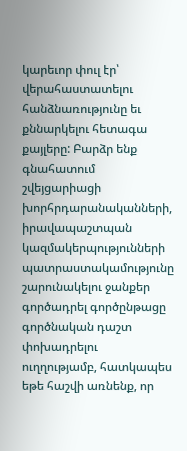կարեւոր փուլ էր՝ վերահաստատելու հանձնառությունը եւ քննարկելու հետագա քայլերը: Բարձր ենք  գնահատում շվեյցարիացի խորհրդարանականների, իրավապաշտպան կազմակերպությունների պատրաստակամությունը շարունակելու ջանքեր գործադրել գործընթացը գործնական դաշտ փոխադրելու ուղղությամբ, հատկապես եթե հաշվի առնենք, որ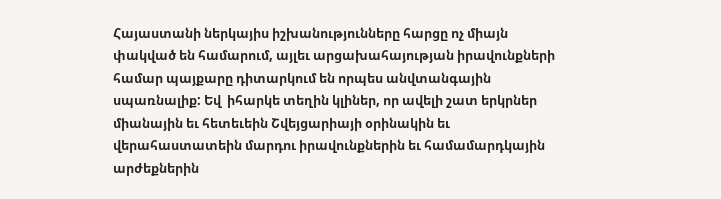Հայաստանի ներկայիս իշխանությունները հարցը ոչ միայն փակված են համարում, այլեւ արցախահայության իրավունքների համար պայքարը դիտարկում են որպես անվտանգային սպառնալիք: Եվ  իհարկե տեղին կլիներ, որ ավելի շատ երկրներ միանային եւ հետեւեին Շվեյցարիայի օրինակին եւ վերահաստատեին մարդու իրավունքներին եւ համամարդկային արժեքներին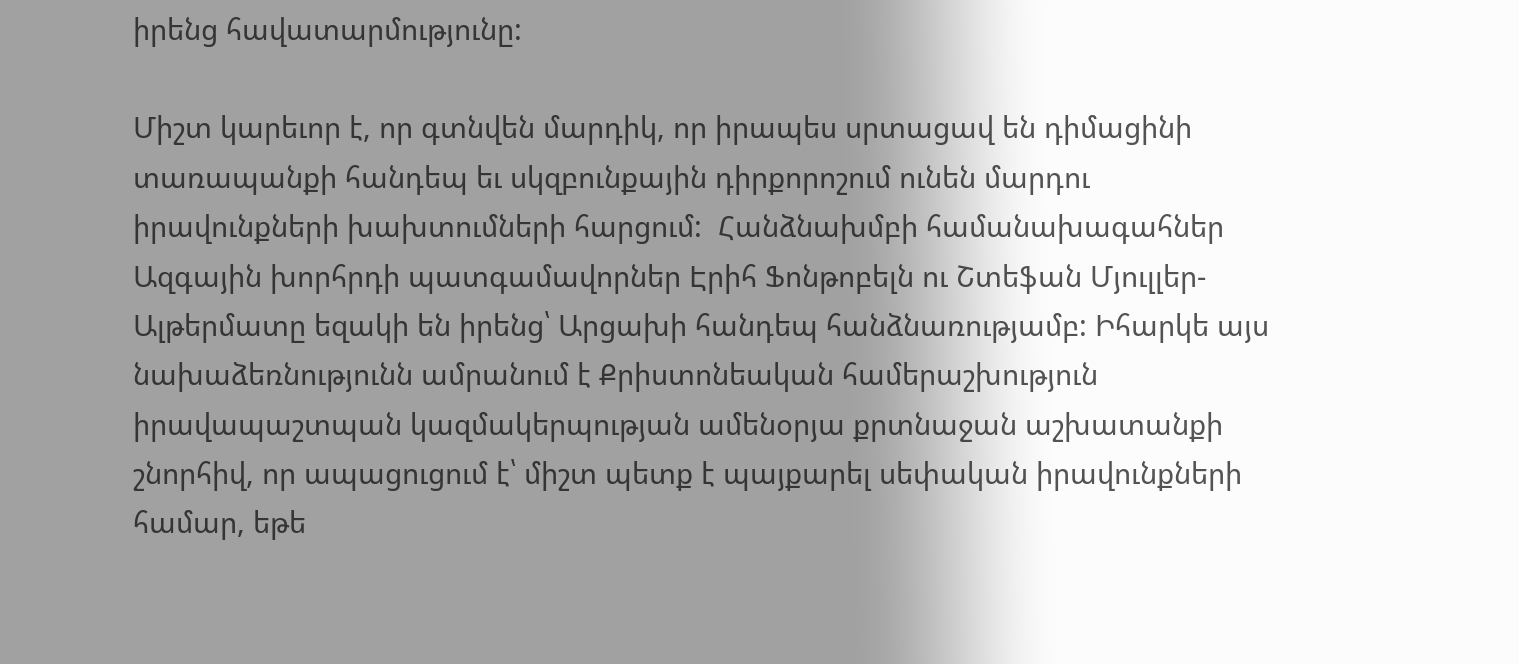իրենց հավատարմությունը:

Միշտ կարեւոր է, որ գտնվեն մարդիկ, որ իրապես սրտացավ են դիմացինի տառապանքի հանդեպ եւ սկզբունքային դիրքորոշում ունեն մարդու իրավունքների խախտումների հարցում:  Հանձնախմբի համանախագահներ Ազգային խորհրդի պատգամավորներ Էրիհ Ֆոնթոբելն ու Շտեֆան Մյուլլեր-Ալթերմատը եզակի են իրենց՝ Արցախի հանդեպ հանձնառությամբ: Իհարկե այս նախաձեռնությունն ամրանում է Քրիստոնեական համերաշխություն իրավապաշտպան կազմակերպության ամենօրյա քրտնաջան աշխատանքի շնորհիվ, որ ապացուցում է՝ միշտ պետք է պայքարել սեփական իրավունքների համար, եթե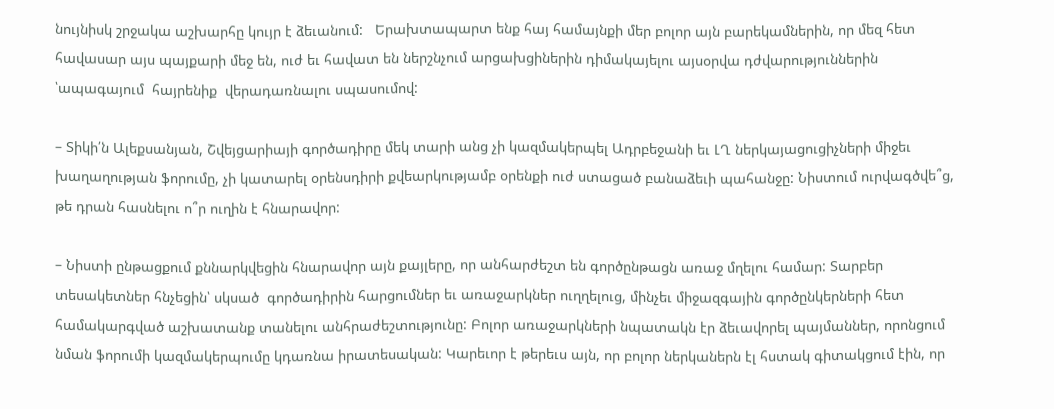նույնիսկ շրջակա աշխարհը կույր է ձեւանում:   Երախտապարտ ենք հայ համայնքի մեր բոլոր այն բարեկամներին, որ մեզ հետ հավասար այս պայքարի մեջ են, ուժ եւ հավատ են ներշնչում արցախցիներին դիմակայելու այսօրվա դժվարություններին ՝ապագայում  հայրենիք  վերադառնալու սպասումով:

– Տիկի՛ն Ալեքսանյան, Շվեյցարիայի գործադիրը մեկ տարի անց չի կազմակերպել Ադրբեջանի եւ ԼՂ ներկայացուցիչների միջեւ խաղաղության ֆորումը, չի կատարել օրենսդիրի քվեարկությամբ օրենքի ուժ ստացած բանաձեւի պահանջը: Նիստում ուրվագծվե՞ց, թե դրան հասնելու ո՞ր ուղին է հնարավոր:

– Նիստի ընթացքում քննարկվեցին հնարավոր այն քայլերը, որ անհարժեշտ են գործընթացն առաջ մղելու համար: Տարբեր տեսակետներ հնչեցին՝ սկսած  գործադիրին հարցումներ եւ առաջարկներ ուղղելուց, մինչեւ միջազգային գործընկերների հետ համակարգված աշխատանք տանելու անհրաժեշտությունը: Բոլոր առաջարկների նպատակն էր ձեւավորել պայմաններ, որոնցում նման ֆորումի կազմակերպումը կդառնա իրատեսական: Կարեւոր է թերեւս այն, որ բոլոր ներկաներն էլ հստակ գիտակցում էին, որ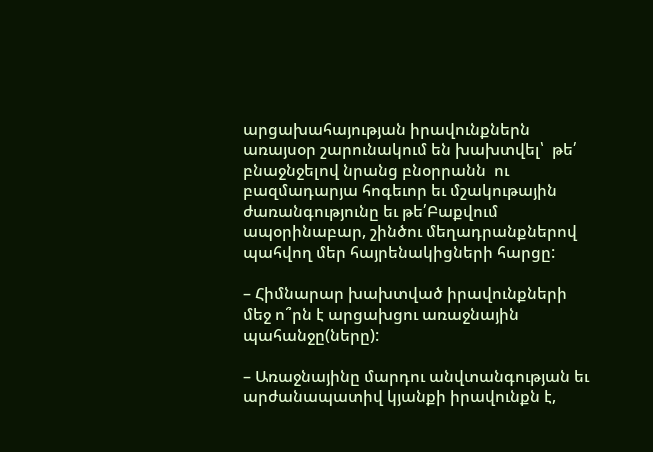արցախահայության իրավունքներն առայսօր շարունակում են խախտվել՝  թե՛ բնաջնջելով նրանց բնօրրանն  ու բազմադարյա հոգեւոր եւ մշակութային ժառանգությունը եւ թե՛Բաքվում ապօրինաբար, շինծու մեղադրանքներով  պահվող մեր հայրենակիցների հարցը:

– Հիմնարար խախտված իրավունքների մեջ ո՞րն է արցախցու առաջնային  պահանջը(ները):

– Առաջնայինը մարդու անվտանգության եւ արժանապատիվ կյանքի իրավունքն է,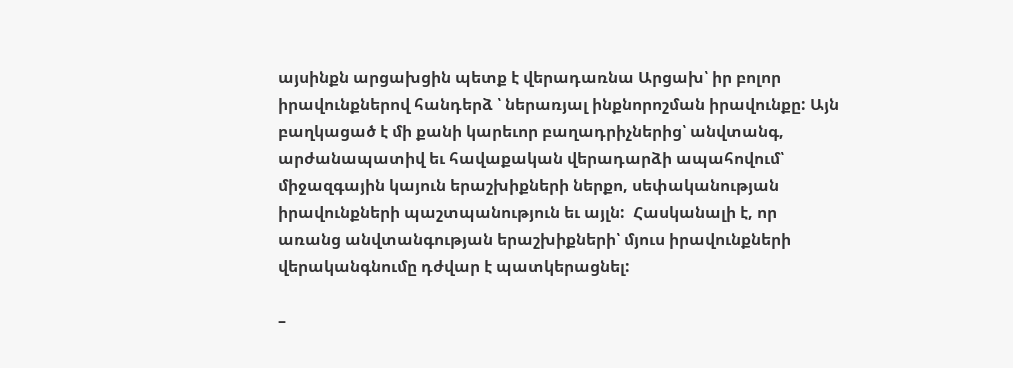այսինքն արցախցին պետք է վերադառնա Արցախ՝ իր բոլոր իրավունքներով հանդերձ ՝ ներառյալ ինքնորոշման իրավունքը: Այն բաղկացած է մի քանի կարեւոր բաղադրիչներից՝ անվտանգ, արժանապատիվ եւ հավաքական վերադարձի ապահովում՝ միջազգային կայուն երաշխիքների ներքո, սեփականության իրավունքների պաշտպանություն եւ այլն:  Հասկանալի է, որ առանց անվտանգության երաշխիքների՝ մյուս իրավունքների վերականգնումը դժվար է պատկերացնել:

–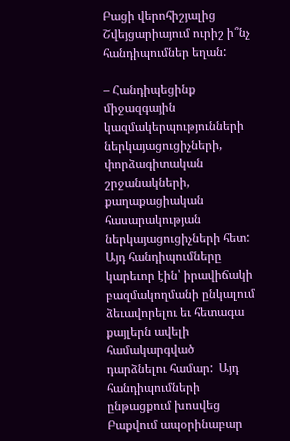Բացի վերոհիշյալից Շվեյցարիայում ուրիշ ի՞նչ հանդիպումներ եղան:

– Հանդիպեցինք միջազգային կազմակերպությունների ներկայացուցիչների, փորձագիտական շրջանակների,  քաղաքացիական հասարակության ներկայացուցիչների հետ: Այդ հանդիպումները կարեւոր էին՝ իրավիճակի բազմակողմանի ընկալում ձեւավորելու եւ հետագա քայլերն ավելի համակարգված դարձնելու համար:  Այդ հանդիպումների ընթացքում խոսվեց  Բաքվում ապօրինաբար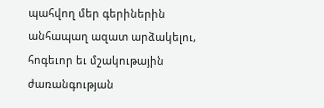պահվող մեր գերիներին անհապաղ ազատ արձակելու, հոգեւոր եւ մշակութային ժառանգության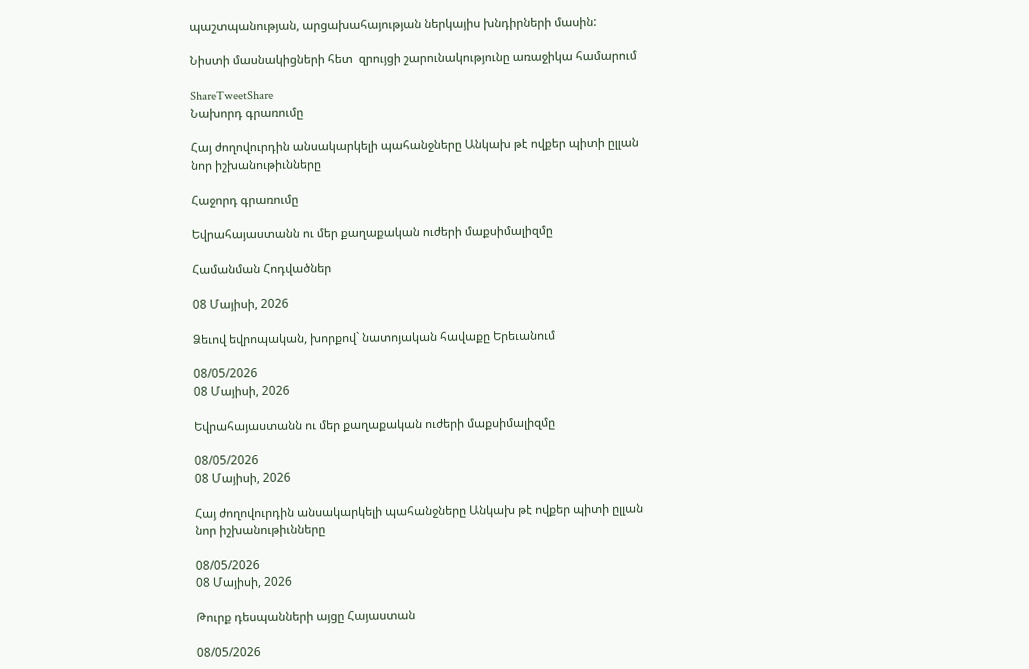պաշտպանության, արցախահայության ներկայիս խնդիրների մասին:

Նիստի մասնակիցների հետ  զրույցի շարունակությունը առաջիկա համարում

ShareTweetShare
Նախորդ գրառումը

Հայ ժողովուրդին անսակարկելի պահանջները Անկախ թէ ովքեր պիտի ըլլան նոր իշխանութիւնները

Հաջորդ գրառումը

Եվրահայաստանն ու մեր քաղաքական ուժերի մաքսիմալիզմը

Համանման Հոդվածներ

08 Մայիսի, 2026

Ձեւով եվրոպական, խորքով` նատոյական հավաքը Երեւանում

08/05/2026
08 Մայիսի, 2026

Եվրահայաստանն ու մեր քաղաքական ուժերի մաքսիմալիզմը

08/05/2026
08 Մայիսի, 2026

Հայ ժողովուրդին անսակարկելի պահանջները Անկախ թէ ովքեր պիտի ըլլան նոր իշխանութիւնները

08/05/2026
08 Մայիսի, 2026

Թուրք դեսպանների այցը Հայաստան

08/05/2026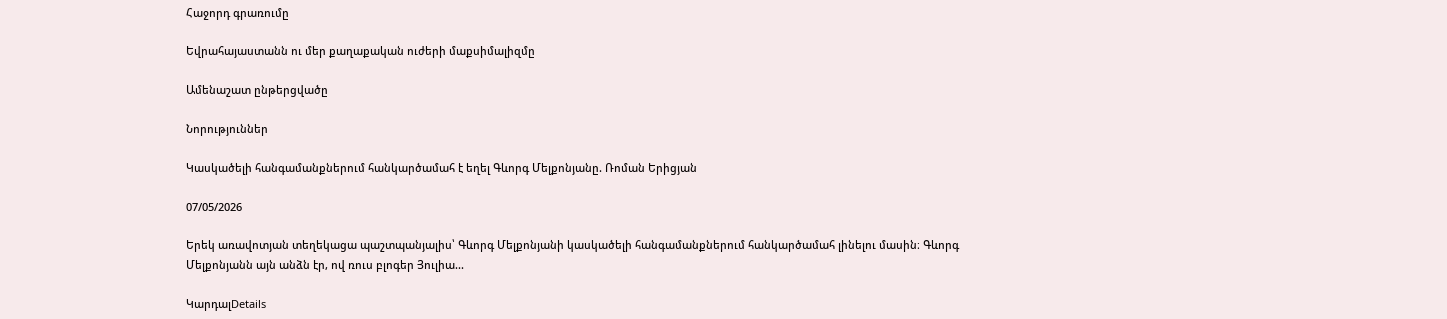Հաջորդ գրառումը

Եվրահայաստանն ու մեր քաղաքական ուժերի մաքսիմալիզմը

Ամենաշատ ընթերցվածը

Նորություններ

Կասկածելի հանգամանքներում հանկարծամահ է եղել Գևորգ Մելքոնյանը. Ռոման Երիցյան

07/05/2026

Երեկ առավոտյան տեղեկացա պաշտպանյալիս՝ Գևորգ Մելքոնյանի կասկածելի հանգամանքներում հանկարծամահ լինելու մասին։ Գևորգ Մելքոնյանն այն անձն էր, ով ռուս բլոգեր Յուլիա...

ԿարդալDetails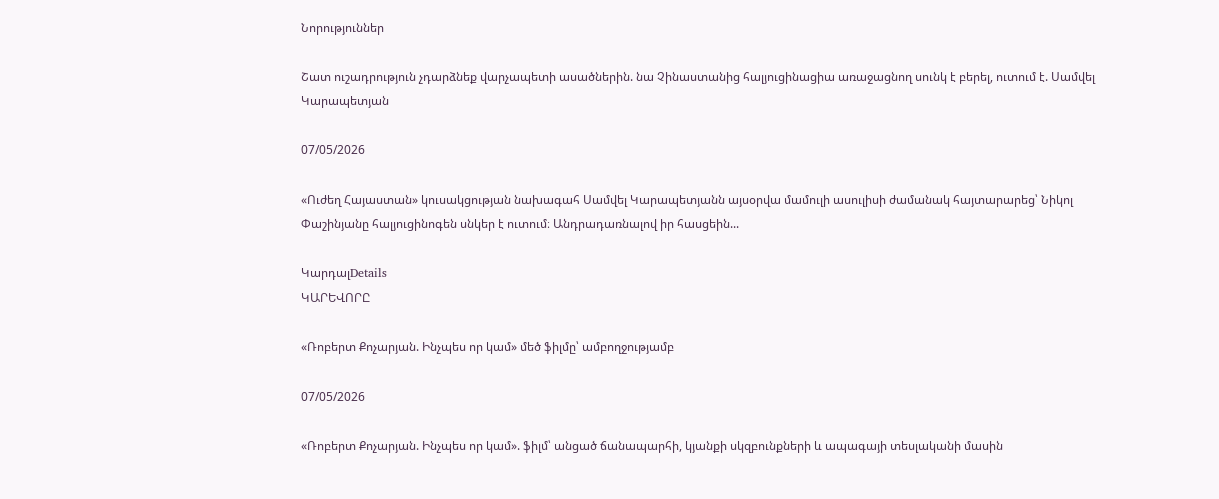Նորություններ

Շատ ուշադրություն չդարձնեք վարչապետի ասածներին. նա Չինաստանից հալյուցինացիա առաջացնող սունկ է բերել, ուտում է. Սամվել Կարապետյան

07/05/2026

«Ուժեղ Հայաստան» կուսակցության նախագահ Սամվել Կարապետյանն այսօրվա մամուլի ասուլիսի ժամանակ հայտարարեց՝ Նիկոլ Փաշինյանը հալյուցինոգեն սնկեր է ուտում։ Անդրադառնալով իր հասցեին...

ԿարդալDetails
ԿԱՐԵՎՈՐԸ

«Ռոբերտ Քոչարյան. Ինչպես որ կամ» մեծ ֆիլմը՝ ամբողջությամբ

07/05/2026

«Ռոբերտ Քոչարյան. Ինչպես որ կամ». ֆիլմ՝ անցած ճանապարհի, կյանքի սկզբունքների և ապագայի տեսլականի մասին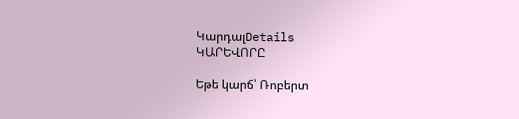ԿարդալDetails
ԿԱՐԵՎՈՐԸ

Եթե կարճ՝ Ռոբերտ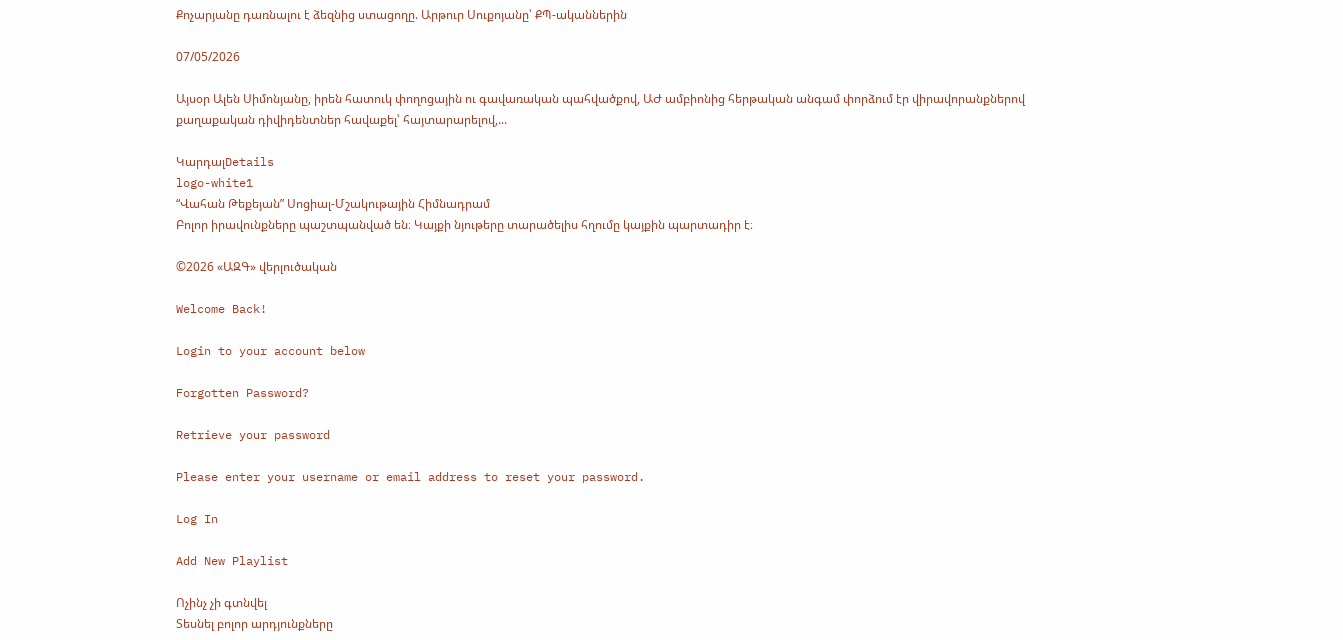Քոչարյանը դառնալու է ձեզնից ստացողը. Արթուր Սուքոյանը՝ ՔՊ-ականներին

07/05/2026

Այսօր Ալեն Սիմոնյանը, իրեն հատուկ փողոցային ու գավառական պահվածքով, ԱԺ ամբիոնից հերթական անգամ փորձում էր վիրավորանքներով քաղաքական դիվիդենտներ հավաքել՝ հայտարարելով,...

ԿարդալDetails
logo-white1
“Վահան Թեքեյան” Սոցիալ-Մշակութային Հիմնադրամ
Բոլոր իրավունքները պաշտպանված են։ Կայքի նյութերը տարածելիս հղումը կայքին պարտադիր է։

©2026 «ԱԶԳ» վերլուծական

Welcome Back!

Login to your account below

Forgotten Password?

Retrieve your password

Please enter your username or email address to reset your password.

Log In

Add New Playlist

Ոչինչ չի գտնվել
Տեսնել բոլոր արդյունքները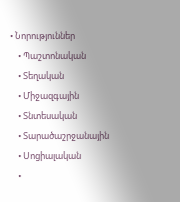• Նորություններ
    • Պաշտոնական
    • Տեղական
    • Միջազգային
    • Տնտեսական
    • Տարածաշրջանային
    • Սոցիալական
    •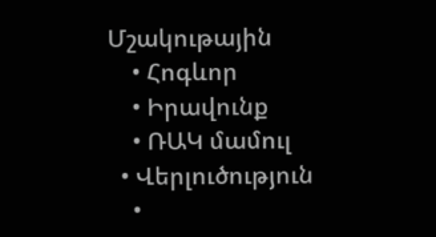Մշակութային
    • Հոգևոր
    • Իրավունք
    • ՌԱԿ մամուլ
  • Վերլուծություն
    •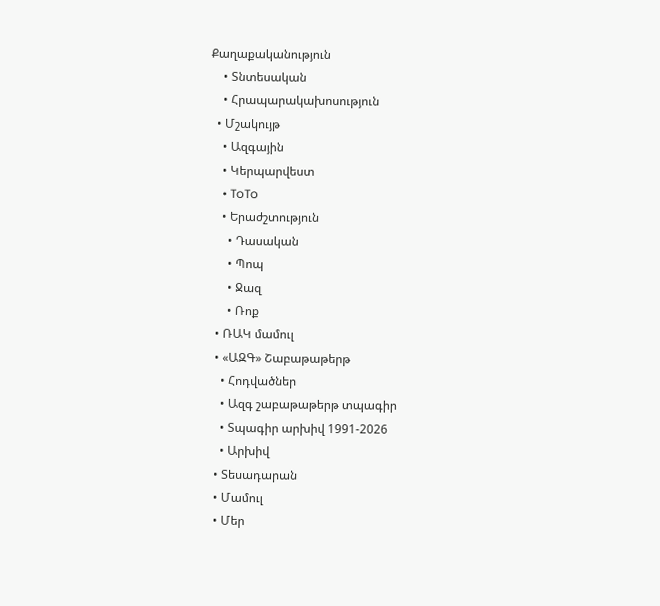Քաղաքականություն
    • Տնտեսական
    • Հրապարակախոսություն
  • Մշակույթ
    • Ազգային
    • Կերպարվեստ
    • ToTo
    • Երաժշտություն
      • Դասական
      • Պոպ
      • Ջազ
      • Ռոք
  • ՌԱԿ մամուլ
  • «ԱԶԳ» Շաբաթաթերթ
    • Հոդվածներ
    • Ազգ շաբաթաթերթ տպագիր
    • Տպագիր արխիվ 1991-2026
    • Արխիվ
  • Տեսադարան
  • Մամուլ
  • Մեր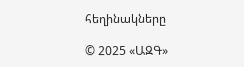հեղինակները

© 2025 «ԱԶԳ»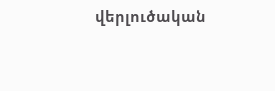վերլուծական